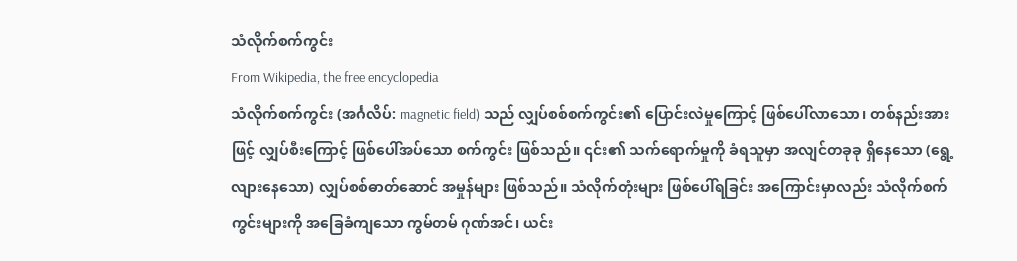သံလိုက်စက်ကွင်း
From Wikipedia, the free encyclopedia
သံလိုက်စက်ကွင်း (အင်္ဂလိပ်: magnetic field) သည် လျှပ်စစ်စက်ကွင်း၏ ပြောင်းလဲမှုကြောင့် ဖြစ်ပေါ်လာသော၊ တစ်နည်းအားဖြင့် လျှပ်စီးကြောင့် ဖြစ်ပေါ်အပ်သော စက်ကွင်း ဖြစ်သည်။ ၎င်း၏ သက်ရောက်မှုကို ခံရသူမှာ အလျင်တခုခု ရှိနေသော (ရွေ့လျားနေသော) လျှပ်စစ်ဓာတ်ဆောင် အမှုန်များ ဖြစ်သည်။ သံလိုက်တုံးများ ဖြစ်ပေါ်ရခြင်း အကြောင်းမှာလည်း သံလိုက်စက်ကွင်းများကို အခြေခံကျသော ကွမ်တမ် ဂုဏ်အင်၊ ယင်း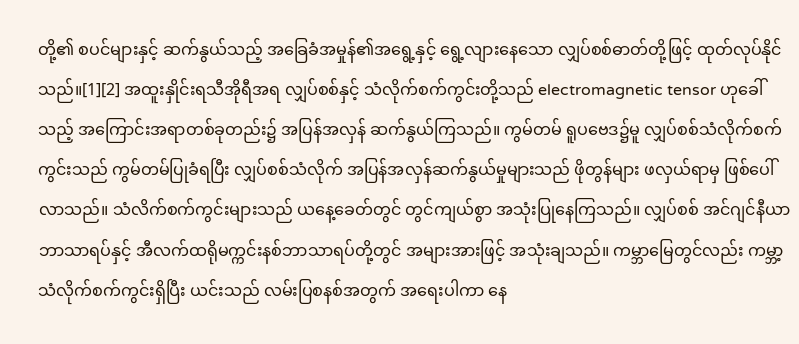တို့၏ စပင်များနှင့် ဆက်နွယ်သည့် အခြေခံအမှုန်၏အရွေ့နှင့် ရွေ့လျားနေသော လျှပ်စစ်ဓာတ်တို့ဖြင့် ထုတ်လုပ်နိုင်သည်။[1][2] အထူးနှိုင်းရသီအိုရီအရ လျှပ်စစ်နှင့် သံလိုက်စက်ကွင်းတို့သည် electromagnetic tensor ဟုခေါ်သည့် အကြောင်းအရာတစ်ခုတည်း၌ အပြန်အလှန် ဆက်နွယ်ကြသည်။ ကွမ်တမ် ရူပဗေဒ၌မူ လျှပ်စစ်သံလိုက်စက်ကွင်းသည် ကွမ်တမ်ပြုခံရပြီး လျှပ်စစ်သံလိုက် အပြန်အလှန်ဆက်နွယ်မှုများသည် ဖိုတွန်များ ဖလှယ်ရာမှ ဖြစ်ပေါ်လာသည်။ သံလိက်စက်ကွင်းများသည် ယနေ့ခေတ်တွင် တွင်ကျယ်စွာ အသုံးပြုနေကြသည်။ လျှပ်စစ် အင်ဂျင်နီယာ ဘာသာရပ်နှင့် အီလက်ထရိုမက္ကင်းနစ်ဘာသာရပ်တို့တွင် အများအားဖြင့် အသုံးချသည်။ ကမ္ဘာမြေတွင်လည်း ကမ္ဘာ့သံလိုက်စက်ကွင်းရှိပြီး ယင်းသည် လမ်းပြစနစ်အတွက် အရေးပါကာ နေ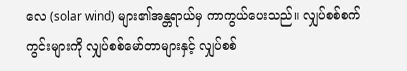လေ (solar wind) များ၏အန္တရာယ်မှ ကာကွယ်ပေးသည်။ လျှပ်စစ်စက်ကွင်းများကို လျှပ်စစ်မော်တာများနှင့် လျှပ်စစ်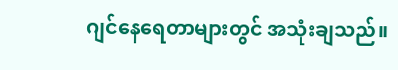ဂျင်နေရေတာများတွင် အသုံးချသည်။